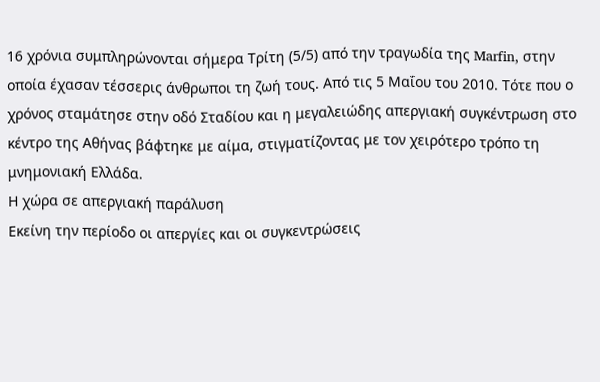16 χρόνια συμπληρώνονται σήμερα Τρίτη (5/5) από την τραγωδία της Marfin, στην οποία έχασαν τέσσερις άνθρωποι τη ζωή τους. Από τις 5 Μαΐου του 2010. Τότε που ο χρόνος σταμάτησε στην οδό Σταδίου και η μεγαλειώδης απεργιακή συγκέντρωση στο κέντρο της Αθήνας βάφτηκε με αίμα, στιγματίζοντας με τον χειρότερο τρόπο τη μνημονιακή Ελλάδα.
Η χώρα σε απεργιακή παράλυση
Εκείνη την περίοδο οι απεργίες και οι συγκεντρώσεις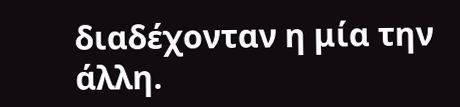διαδέχονταν η μία την άλλη.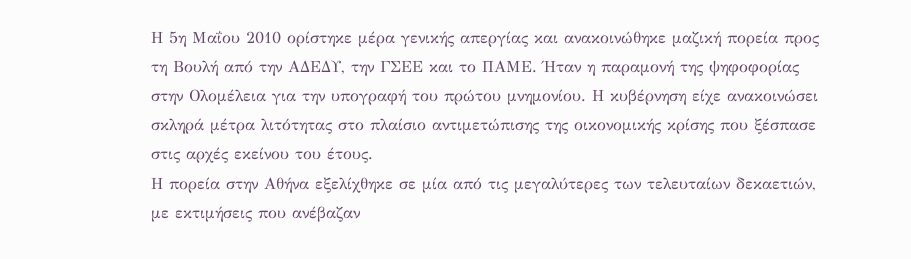Η 5η Μαΐου 2010 ορίστηκε μέρα γενικής απεργίας και ανακοινώθηκε μαζική πορεία προς τη Βουλή από την ΑΔΕΔΥ, την ΓΣΕΕ και το ΠΑΜΕ. Ήταν η παραμονή της ψηφοφορίας στην Ολομέλεια για την υπογραφή του πρώτου μνημονίου. Η κυβέρνηση είχε ανακοινώσει σκληρά μέτρα λιτότητας στο πλαίσιο αντιμετώπισης της οικονομικής κρίσης που ξέσπασε στις αρχές εκείνου του έτους.
Η πορεία στην Αθήνα εξελίχθηκε σε μία από τις μεγαλύτερες των τελευταίων δεκαετιών, με εκτιμήσεις που ανέβαζαν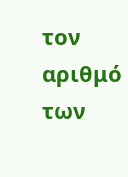τον αριθμό των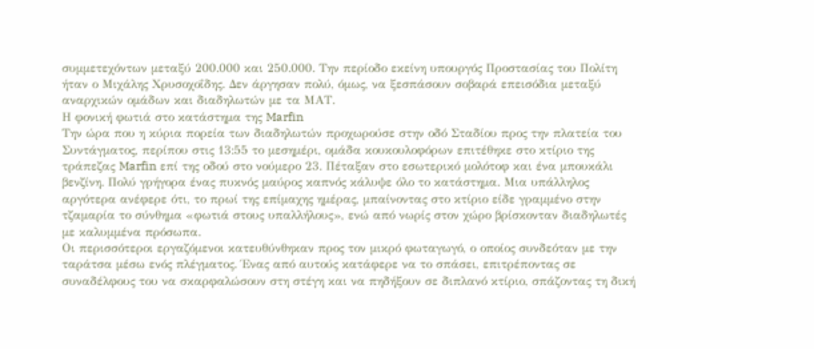συμμετεχόντων μεταξύ 200.000 και 250.000. Την περίοδο εκείνη υπουργός Προστασίας του Πολίτη ήταν ο Μιχάλης Χρυσοχοΐδης. Δεν άργησαν πολύ, όμως, να ξεσπάσουν σοβαρά επεισόδια μεταξύ αναρχικών ομάδων και διαδηλωτών με τα ΜΑΤ.
Η φονική φωτιά στο κατάστημα της Marfin
Την ώρα που η κύρια πορεία των διαδηλωτών προχωρούσε στην οδό Σταδίου προς την πλατεία του Συντάγματος, περίπου στις 13:55 το μεσημέρι, ομάδα κουκουλοφόρων επιτέθηκε στο κτίριο της τράπεζας Marfin επί της οδού στο νούμερο 23. Πέταξαν στο εσωτερικό μολότοφ και ένα μπουκάλι βενζίνη. Πολύ γρήγορα ένας πυκνός μαύρος καπνός κάλυψε όλο το κατάστημα. Μια υπάλληλος αργότερα ανέφερε ότι, το πρωί της επίμαχης ημέρας, μπαίνοντας στο κτίριο είδε γραμμένο στην τζαμαρία το σύνθημα «φωτιά στους υπαλλήλους», ενώ από νωρίς στον χώρο βρίσκονταν διαδηλωτές με καλυμμένα πρόσωπα.
Οι περισσότεροι εργαζόμενοι κατευθύνθηκαν προς τον μικρό φωταγωγό, ο οποίος συνδεόταν με την ταράτσα μέσω ενός πλέγματος. Ένας από αυτούς κατάφερε να το σπάσει, επιτρέποντας σε συναδέλφους του να σκαρφαλώσουν στη στέγη και να πηδήξουν σε διπλανό κτίριο, σπάζοντας τη δική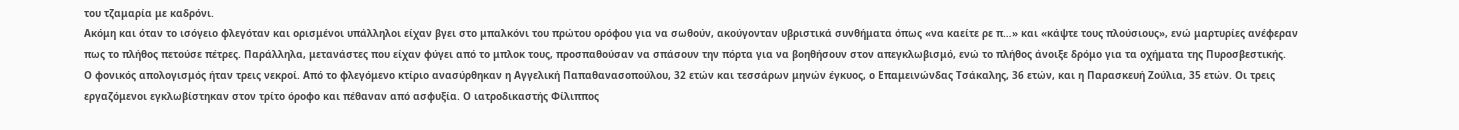του τζαμαρία με καδρόνι.
Ακόμη και όταν το ισόγειο φλεγόταν και ορισμένοι υπάλληλοι είχαν βγει στο μπαλκόνι του πρώτου ορόφου για να σωθούν, ακούγονταν υβριστικά συνθήματα όπως «να καείτε ρε π…» και «κάψτε τους πλούσιους», ενώ μαρτυρίες ανέφεραν πως το πλήθος πετούσε πέτρες. Παράλληλα, μετανάστες που είχαν φύγει από το μπλοκ τους, προσπαθούσαν να σπάσουν την πόρτα για να βοηθήσουν στον απεγκλωβισμό, ενώ το πλήθος άνοιξε δρόμο για τα οχήματα της Πυροσβεστικής.
Ο φονικός απολογισμός ήταν τρεις νεκροί. Από το φλεγόμενο κτίριο ανασύρθηκαν η Αγγελική Παπαθανασοπούλου, 32 ετών και τεσσάρων μηνών έγκυος, ο Επαμεινώνδας Τσάκαλης, 36 ετών, και η Παρασκευή Ζούλια, 35 ετών. Οι τρεις εργαζόμενοι εγκλωβίστηκαν στον τρίτο όροφο και πέθαναν από ασφυξία. Ο ιατροδικαστής Φίλιππος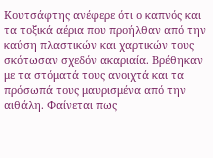Κουτσάφτης ανέφερε ότι ο καπνός και τα τοξικά αέρια που προήλθαν από την καύση πλαστικών και χαρτικών τους σκότωσαν σχεδόν ακαριαία. Βρέθηκαν με τα στόματά τους ανοιχτά και τα πρόσωπά τους μαυρισμένα από την αιθάλη. Φαίνεται πως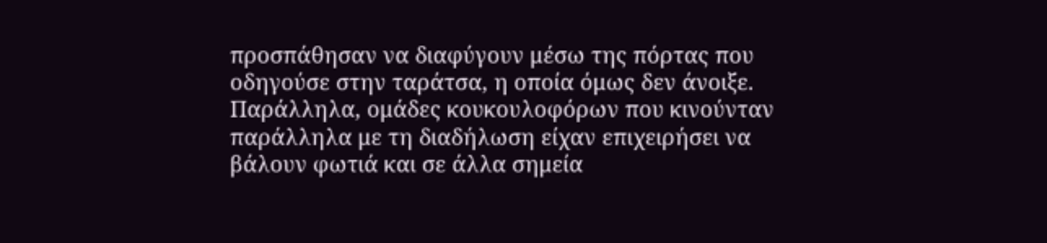προσπάθησαν να διαφύγουν μέσω της πόρτας που οδηγούσε στην ταράτσα, η οποία όμως δεν άνοιξε.
Παράλληλα, ομάδες κουκουλοφόρων που κινούνταν παράλληλα με τη διαδήλωση είχαν επιχειρήσει να βάλουν φωτιά και σε άλλα σημεία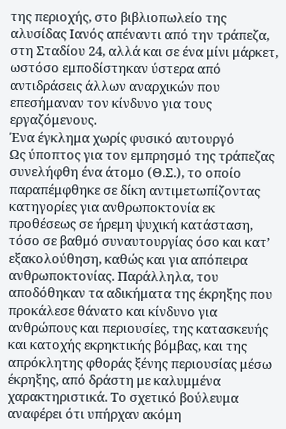της περιοχής, στο βιβλιοπωλείο της αλυσίδας Ιανός απέναντι από την τράπεζα, στη Σταδίου 24, αλλά και σε ένα μίνι μάρκετ, ωστόσο εμποδίστηκαν ύστερα από αντιδράσεις άλλων αναρχικών που επεσήμαναν τον κίνδυνο για τους εργαζόμενους.
Ένα έγκλημα χωρίς φυσικό αυτουργό
Ως ύποπτος για τον εμπρησμό της τράπεζας συνελήφθη ένα άτομο (Θ.Σ.), το οποίο παραπέμφθηκε σε δίκη αντιμετωπίζοντας κατηγορίες για ανθρωποκτονία εκ προθέσεως σε ήρεμη ψυχική κατάσταση, τόσο σε βαθμό συναυτουργίας όσο και κατ’ εξακολούθηση, καθώς και για απόπειρα ανθρωποκτονίας. Παράλληλα, του αποδόθηκαν τα αδικήματα της έκρηξης που προκάλεσε θάνατο και κίνδυνο για ανθρώπους και περιουσίες, της κατασκευής και κατοχής εκρηκτικής βόμβας, και της απρόκλητης φθοράς ξένης περιουσίας μέσω έκρηξης, από δράστη με καλυμμένα χαρακτηριστικά. Το σχετικό βούλευμα αναφέρει ότι υπήρχαν ακόμη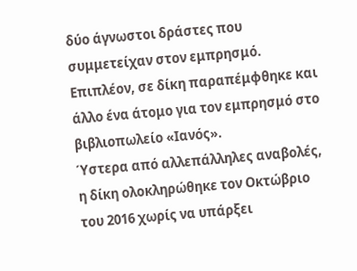δύο άγνωστοι δράστες που συμμετείχαν στον εμπρησμό. Επιπλέον, σε δίκη παραπέμφθηκε και άλλο ένα άτομο για τον εμπρησμό στο βιβλιοπωλείο «Ιανός».
Ύστερα από αλλεπάλληλες αναβολές, η δίκη ολοκληρώθηκε τον Οκτώβριο του 2016 χωρίς να υπάρξει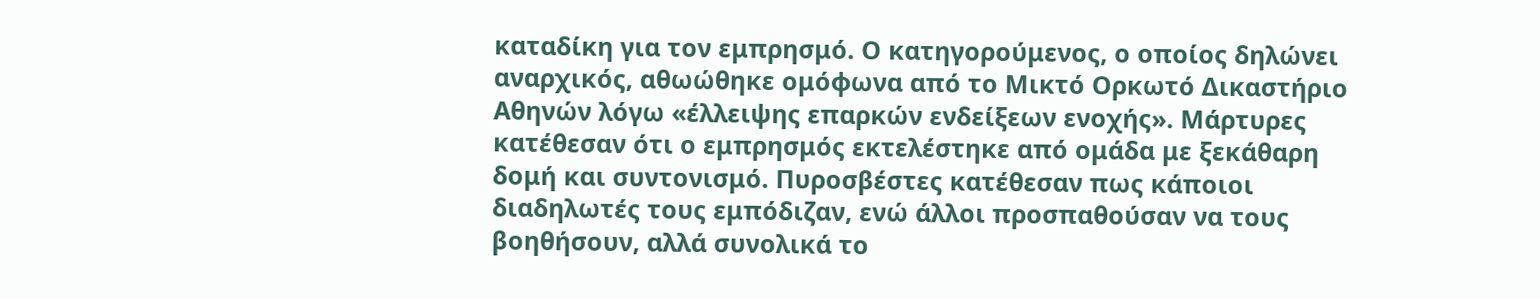καταδίκη για τον εμπρησμό. Ο κατηγορούμενος, ο οποίος δηλώνει αναρχικός, αθωώθηκε ομόφωνα από το Μικτό Ορκωτό Δικαστήριο Αθηνών λόγω «έλλειψης επαρκών ενδείξεων ενοχής». Μάρτυρες κατέθεσαν ότι ο εμπρησμός εκτελέστηκε από ομάδα με ξεκάθαρη δομή και συντονισμό. Πυροσβέστες κατέθεσαν πως κάποιοι διαδηλωτές τους εμπόδιζαν, ενώ άλλοι προσπαθούσαν να τους βοηθήσουν, αλλά συνολικά το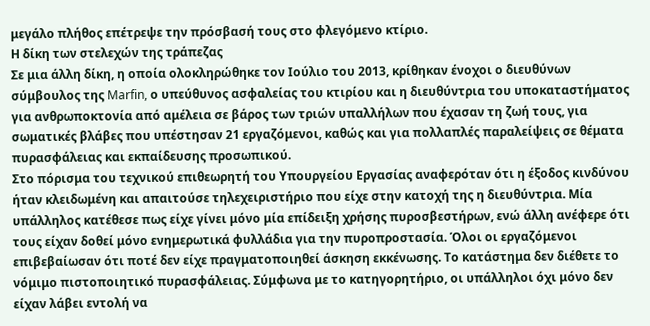μεγάλο πλήθος επέτρεψε την πρόσβασή τους στο φλεγόμενο κτίριο.
Η δίκη των στελεχών της τράπεζας
Σε μια άλλη δίκη, η οποία ολοκληρώθηκε τον Ιούλιο του 2013, κρίθηκαν ένοχοι ο διευθύνων σύμβουλος της Marfin, ο υπεύθυνος ασφαλείας του κτιρίου και η διευθύντρια του υποκαταστήματος για ανθρωποκτονία από αμέλεια σε βάρος των τριών υπαλλήλων που έχασαν τη ζωή τους, για σωματικές βλάβες που υπέστησαν 21 εργαζόμενοι, καθώς και για πολλαπλές παραλείψεις σε θέματα πυρασφάλειας και εκπαίδευσης προσωπικού.
Στο πόρισμα του τεχνικού επιθεωρητή του Υπουργείου Εργασίας αναφερόταν ότι η έξοδος κινδύνου ήταν κλειδωμένη και απαιτούσε τηλεχειριστήριο που είχε στην κατοχή της η διευθύντρια. Μία υπάλληλος κατέθεσε πως είχε γίνει μόνο μία επίδειξη χρήσης πυροσβεστήρων, ενώ άλλη ανέφερε ότι τους είχαν δοθεί μόνο ενημερωτικά φυλλάδια για την πυροπροστασία. Όλοι οι εργαζόμενοι επιβεβαίωσαν ότι ποτέ δεν είχε πραγματοποιηθεί άσκηση εκκένωσης. Το κατάστημα δεν διέθετε το νόμιμο πιστοποιητικό πυρασφάλειας. Σύμφωνα με το κατηγορητήριο, οι υπάλληλοι όχι μόνο δεν είχαν λάβει εντολή να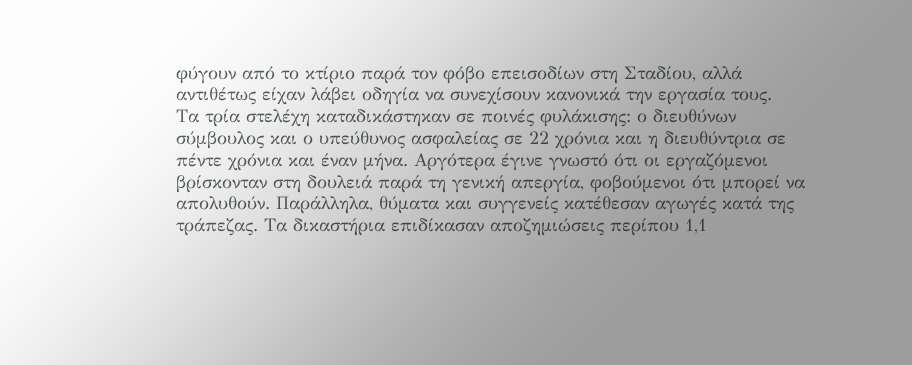φύγουν από το κτίριο παρά τον φόβο επεισοδίων στη Σταδίου, αλλά αντιθέτως είχαν λάβει οδηγία να συνεχίσουν κανονικά την εργασία τους.
Τα τρία στελέχη καταδικάστηκαν σε ποινές φυλάκισης: ο διευθύνων σύμβουλος και ο υπεύθυνος ασφαλείας σε 22 χρόνια και η διευθύντρια σε πέντε χρόνια και έναν μήνα. Αργότερα έγινε γνωστό ότι οι εργαζόμενοι βρίσκονταν στη δουλειά παρά τη γενική απεργία, φοβούμενοι ότι μπορεί να απολυθούν. Παράλληλα, θύματα και συγγενείς κατέθεσαν αγωγές κατά της τράπεζας. Τα δικαστήρια επιδίκασαν αποζημιώσεις περίπου 1,1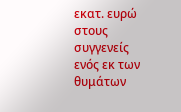εκατ. ευρώ στους συγγενείς ενός εκ των θυμάτων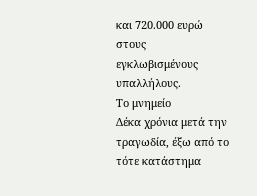και 720.000 ευρώ στους εγκλωβισμένους υπαλλήλους.
Το μνημείο
Δέκα χρόνια μετά την τραγωδία, έξω από το τότε κατάστημα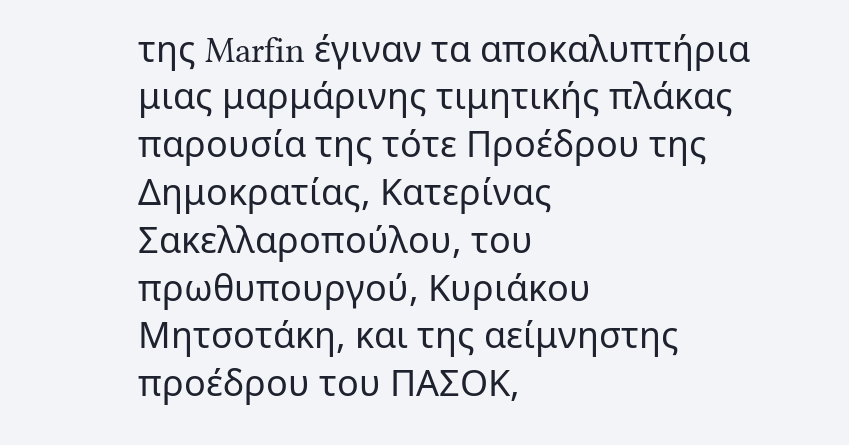της Marfin έγιναν τα αποκαλυπτήρια μιας μαρμάρινης τιμητικής πλάκας παρουσία της τότε Προέδρου της Δημοκρατίας, Κατερίνας Σακελλαροπούλου, του πρωθυπουργού, Κυριάκου Μητσοτάκη, και της αείμνηστης προέδρου του ΠΑΣΟΚ,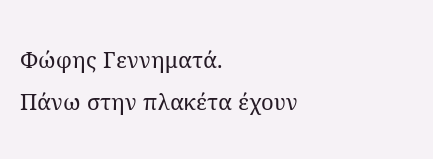Φώφης Γεννηματά.
Πάνω στην πλακέτα έχουν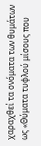χαραχθεί τα ονόματα των θυμάτων ως «Θύματα τυφλού μίσους που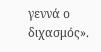γεννά ο διχασμός».